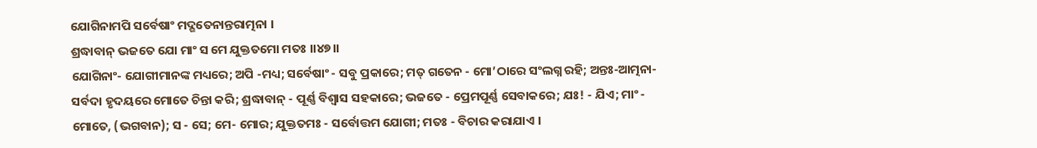ଯୋଗିନାମପି ସର୍ବେଷାଂ ମଦ୍ଗତେନାନ୍ତରାତ୍ମନା ।
ଶ୍ରଦ୍ଧାବାନ୍ ଭଜତେ ଯୋ ମାଂ ସ ମେ ଯୁକ୍ତତମୋ ମତଃ ।।୪୭।।
ଯୋଗିନାଂ- ଯୋଗୀମାନଙ୍କ ମଧ୍ୟରେ; ଅପି -ମଧ୍ୟ; ସର୍ବେଷାଂ - ସବୁ ପ୍ରକାରେ; ମତ୍ ଗତେନ - ମୋ’ଠାରେ ସଂଲଗ୍ନ ରହି; ଅନ୍ତଃ-ଆତ୍ମନା- ସର୍ବଦା ହୃଦୟରେ ମୋତେ ଚିନ୍ତା କରି; ଶ୍ରଦ୍ଧାବାନ୍ - ପୂର୍ଣ୍ଣ ବିଶ୍ୱାସ ସହକାରେ; ଭଜତେ - ପ୍ରେମପୂର୍ଣ୍ଣ ସେବାକରେ; ଯଃ! - ଯିଏ; ମାଂ - ମୋତେ, (ଭଗବାନ); ସ - ସେ; ମେ- ମୋର; ଯୁକ୍ତତମଃ - ସର୍ବୋତ୍ତମ ଯୋଗୀ; ମତଃ - ବିଚାର କରାଯାଏ ।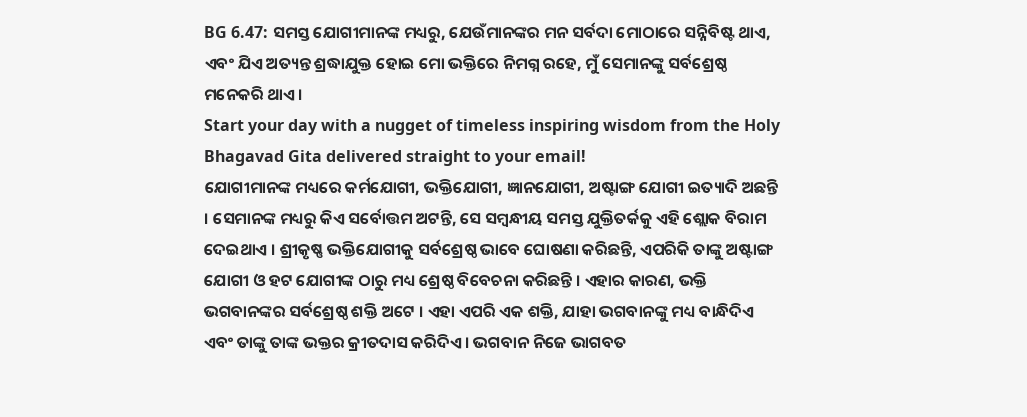BG 6.47: ସମସ୍ତ ଯୋଗୀମାନଙ୍କ ମଧ୍ୟରୁ, ଯେଉଁମାନଙ୍କର ମନ ସର୍ବଦା ମୋଠାରେ ସନ୍ନିବିଷ୍ଟ ଥାଏ, ଏବଂ ଯିଏ ଅତ୍ୟନ୍ତ ଶ୍ରଦ୍ଧାଯୁକ୍ତ ହୋଇ ମୋ ଭକ୍ତିରେ ନିମଗ୍ନ ରହେ, ମୁଁ ସେମାନଙ୍କୁ ସର୍ବଶ୍ରେଷ୍ଠ ମନେକରି ଥାଏ ।
Start your day with a nugget of timeless inspiring wisdom from the Holy Bhagavad Gita delivered straight to your email!
ଯୋଗୀମାନଙ୍କ ମଧ୍ୟରେ କର୍ମଯୋଗୀ, ଭକ୍ତିଯୋଗୀ, ଜ୍ଞାନଯୋଗୀ, ଅଷ୍ଟାଙ୍ଗ ଯୋଗୀ ଇତ୍ୟାଦି ଅଛନ୍ତି । ସେମାନଙ୍କ ମଧ୍ୟରୁ କିଏ ସର୍ବୋତ୍ତମ ଅଟନ୍ତି, ସେ ସମ୍ବନ୍ଧୀୟ ସମସ୍ତ ଯୁକ୍ତିତର୍କକୁ ଏହି ଶ୍ଲୋକ ବିରାମ ଦେଇଥାଏ । ଶ୍ରୀକୃଷ୍ଣ ଭକ୍ତିଯୋଗୀକୁ ସର୍ବଶ୍ରେଷ୍ଠ ଭାବେ ଘୋଷଣା କରିଛନ୍ତି, ଏପରିକି ତାଙ୍କୁ ଅଷ୍ଟାଙ୍ଗ ଯୋଗୀ ଓ ହଟ ଯୋଗୀଙ୍କ ଠାରୁ ମଧ୍ୟ ଶ୍ରେଷ୍ଠ ବିବେଚନା କରିଛନ୍ତି । ଏହାର କାରଣ, ଭକ୍ତି ଭଗବାନଙ୍କର ସର୍ବଶ୍ରେଷ୍ଠ ଶକ୍ତି ଅଟେ । ଏହା ଏପରି ଏକ ଶକ୍ତି, ଯାହା ଭଗବାନଙ୍କୁ ମଧ୍ୟ ବାନ୍ଧିଦିଏ ଏବଂ ତାଙ୍କୁ ତାଙ୍କ ଭକ୍ତର କ୍ରୀତଦାସ କରିଦିଏ । ଭଗବାନ ନିଜେ ଭାଗବତ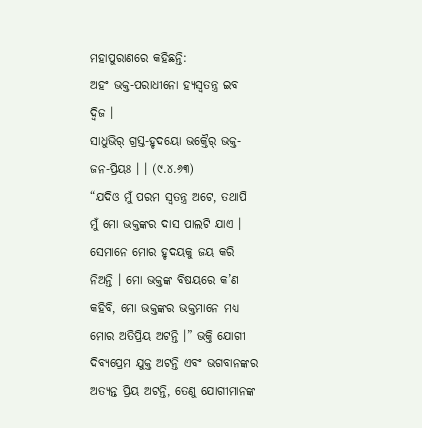ମହାପୁରାଣରେ କହିଛନ୍ତି:
ଅହଂ ଭକ୍ତ-ପରାଧୀନୋ ହ୍ୟସ୍ୱତନ୍ତ୍ର ଇବ ଦ୍ୱିଜ ।
ସାଧୁଭିର୍ ଗ୍ରସ୍ତ-ହୃଦୟୋ ଭକ୍ତୈର୍ ଭକ୍ତ-ଜନ-ପ୍ରିୟଃ । । (୯.୪.୬୩)
“ଯଦିଓ ମୁଁ ପରମ ସ୍ୱତନ୍ତ୍ର ଅଟେ, ତଥାପି ମୁଁ ମୋ ଭକ୍ତଙ୍କର ଦାସ ପାଲଟି ଯାଏ । ସେମାନେ ମୋର ହୃଦୟକୁ ଜୟ କରି ନିଅନ୍ତି । ମୋ ଭକ୍ତଙ୍କ ବିଷୟରେ କ’ଣ କହିବି, ମୋ ଭକ୍ତଙ୍କର ଭକ୍ତମାନେ ମଧ୍ୟ ମୋର ଅତିପ୍ରିୟ ଅଟନ୍ତି ।” ଭକ୍ତି ଯୋଗୀ ଦିବ୍ୟପ୍ରେମ ଯୁକ୍ତ ଅଟନ୍ତି ଏବଂ ଭଗବାନଙ୍କର ଅତ୍ୟନ୍ତ ପ୍ରିୟ ଅଟନ୍ତି, ତେଣୁ ଯୋଗୀମାନଙ୍କ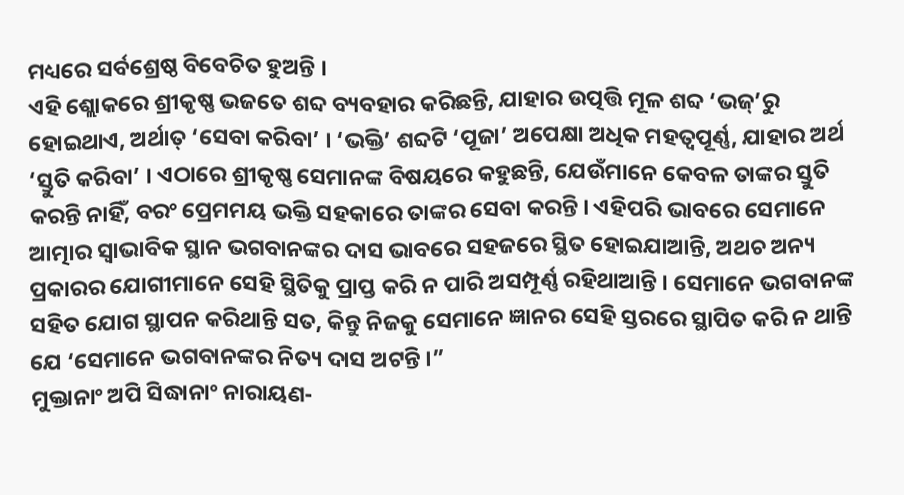ମଧ୍ୟରେ ସର୍ବଶ୍ରେଷ୍ଠ ବିବେଚିତ ହୁଅନ୍ତି ।
ଏହି ଶ୍ଲୋକରେ ଶ୍ରୀକୃଷ୍ଣ ଭଜତେ ଶବ୍ଦ ବ୍ୟବହାର କରିଛନ୍ତି, ଯାହାର ଉତ୍ପତ୍ତି ମୂଳ ଶବ୍ଦ ‘ଭଜ୍’ରୁ ହୋଇଥାଏ, ଅର୍ଥାତ୍ ‘ସେବା କରିବା’ । ‘ଭକ୍ତି’ ଶବ୍ଦଟି ‘ପୂଜା’ ଅପେକ୍ଷା ଅଧିକ ମହତ୍ୱପୂର୍ଣ୍ଣ, ଯାହାର ଅର୍ଥ ‘ସ୍ତୁତି କରିବା’ । ଏଠାରେ ଶ୍ରୀକୃଷ୍ଣ ସେମାନଙ୍କ ବିଷୟରେ କହୁଛନ୍ତି, ଯେଉଁମାନେ କେବଳ ତାଙ୍କର ସ୍ତୁତି କରନ୍ତି ନାହିଁ, ବରଂ ପ୍ରେମମୟ ଭକ୍ତି ସହକାରେ ତାଙ୍କର ସେବା କରନ୍ତି । ଏହିପରି ଭାବରେ ସେମାନେ ଆତ୍ମାର ସ୍ୱାଭାବିକ ସ୍ଥାନ ଭଗବାନଙ୍କର ଦାସ ଭାବରେ ସହଜରେ ସ୍ଥିତ ହୋଇଯାଆନ୍ତି, ଅଥଚ ଅନ୍ୟ ପ୍ରକାରର ଯୋଗୀମାନେ ସେହି ସ୍ଥିତିକୁ ପ୍ରାପ୍ତ କରି ନ ପାରି ଅସମ୍ପୂର୍ଣ୍ଣ ରହିଥାଆନ୍ତି । ସେମାନେ ଭଗବାନଙ୍କ ସହିତ ଯୋଗ ସ୍ଥାପନ କରିଥାନ୍ତି ସତ, କିନ୍ତୁ ନିଜକୁ ସେମାନେ ଜ୍ଞାନର ସେହି ସ୍ତରରେ ସ୍ଥାପିତ କରି ନ ଥାନ୍ତି ଯେ ‘ସେମାନେ ଭଗବାନଙ୍କର ନିତ୍ୟ ଦାସ ଅଟନ୍ତି ।”
ମୁକ୍ତାନାଂ ଅପି ସିଦ୍ଧାନାଂ ନାରାୟଣ-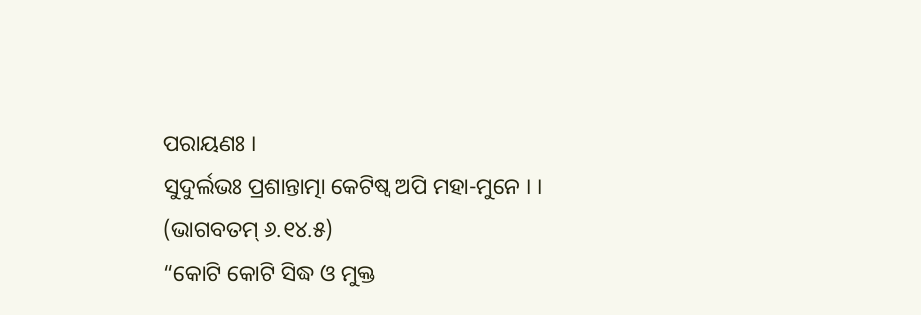ପରାୟଣଃ ।
ସୁଦୁର୍ଲଭଃ ପ୍ରଶାନ୍ତାତ୍ମା କେଟିଷ୍ୱ ଅପି ମହା-ମୁନେ । । (ଭାଗବତମ୍ ୬.୧୪.୫)
“କୋଟି କୋଟି ସିଦ୍ଧ ଓ ମୁକ୍ତ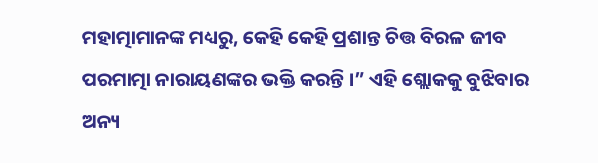ମହାତ୍ମାମାନଙ୍କ ମଧ୍ୟରୁ, କେହି କେହି ପ୍ରଶାନ୍ତ ଚିତ୍ତ ବିରଳ ଜୀବ ପରମାତ୍ମା ନାରାୟଣଙ୍କର ଭକ୍ତି କରନ୍ତି ।” ଏହି ଶ୍ଲୋକକୁ ବୁଝିବାର ଅନ୍ୟ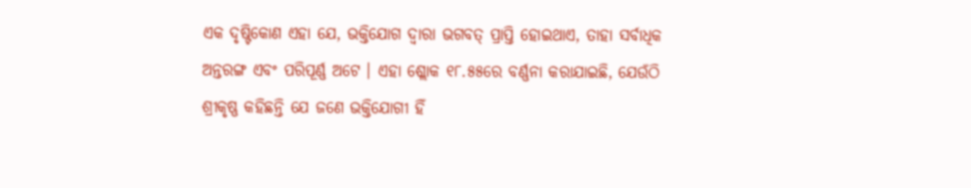ଏକ ଦୃଷ୍ଟିକୋଣ ଏହା ଯେ, ଭକ୍ତିଯୋଗ ଦ୍ୱାରା ଭଗବତ୍ ପ୍ରାପ୍ତି ହୋଇଥାଏ, ତାହା ସର୍ବାଧିକ ଅନ୍ତରଙ୍ଗ ଏବଂ ପରିପୂର୍ଣ୍ଣ ଅଟେ । ଏହା ଶ୍ଲୋକ ୧୮.୫୫ରେ ବର୍ଣ୍ଣନା କରାଯାଇଛି, ଯେଉଁଠି ଶ୍ରୀକୃଷ୍ଣ କହିଛନ୍ତି ଯେ ଜଣେ ଭକ୍ତିଯୋଗୀ ହିଁ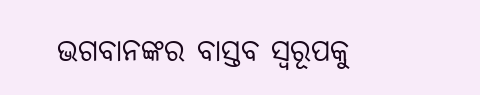ଭଗବାନଙ୍କର ବାସ୍ତବ ସ୍ୱରୂପକୁ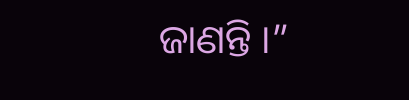ଜାଣନ୍ତି ।”